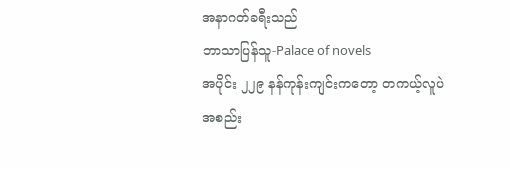အနာဂတ်ခရီးသည်
ဘာသာပြန်သူ-Palace of novels
အပိုင်း ၂၂၉ နန်ကုန်းကျင်းကတော့ တကယ့်လူပဲ
အစည်း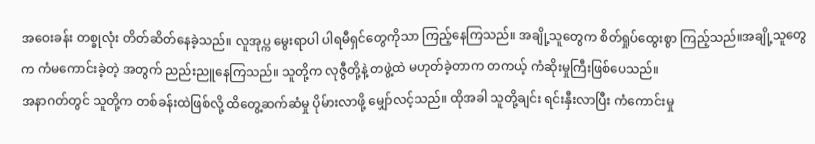အဝေးခန်း တစ္ခုလုံး တိတ်ဆိတ်နေခဲ့သည်။ လူအုပ္က မွေးရာပါ ပါရမီရှင်တွေကိုသာ ကြည့်နေကြသည်။ အချို့သူတွေက စိတ်ရှုပ်ထွေးစွာ ကြည့်သည်။အချို့သူတွေက ကံမကောင်းခဲ့တဲ့ အတွက် ညည်းညူနေကြသည်။ သူတို့က လုဇွီတို့နဲ့ တဖွဲ့ထဲ မဟုတ်ခဲ့တာက တကယ့် ကံဆိုးမှုကြီးဖြစ်ပေသည်။
အနာဂတ်တွင် သူတို့က တစ်ခန်းထဲဖြစ်လို့ ထိတွေ့ဆက်ဆံမှု ပိုမ်ားလာဖို့ မျှော်လင့်သည်။ ထိုအခါ သူတို့ချင်း ရင်းနှီးလာပြီး ကံကောင်းမှု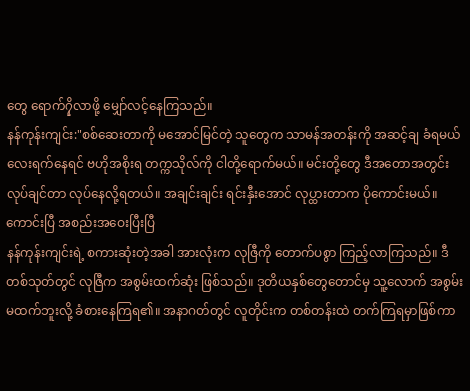တွေ ရောက်၇ှိလာဖို့ မျှော်လင့်နေကြသည်။
နန်ကုန်းကျင်း:"စစ်ဆေးတာကို မအောင်မြင်တဲ့ သူတွေက သာမန်အတန်းကို အဆင့်ချ ခံရမယ်
လေးရက်နေရင် ဗဟိုအစိုးရ တက္ကသိုလ်ကို ငါတို့ရောက်မယ်။ မင်းတို့တွေ ဒီအတောအတွင်း လုပ်ချင်တာ လုပ်နေလို့ရတယ်။ အချင်းချင်း ရင်းနှီးအောင် လုပ္ထားတာက ပိုကောင်းမယ်။ ကောင်းပြီ အစည်းအဝေးပြီးပြီ
နန်ကုန်းကျင်းရဲ့ စကားဆုံးတဲ့အခါ အားလုံးက လုဇြီကို တောက်ပစွာ ကြည့်လာကြသည်။ ဒီတစ်သုတ်တွင် လုဇြီက အစွမ်းထက်ဆုံး ဖြစ်သည်။ ဒုတိယနှစ်တွေတောင်မှ သူ့လောက် အစွမ်းမထက်ဘူးလို့ ခံစားနေကြရ၏။ အနာဂတ်တွင် လူတိုင်းက တစ်တန်းထဲ တက်ကြရမှာဖြစ်ကာ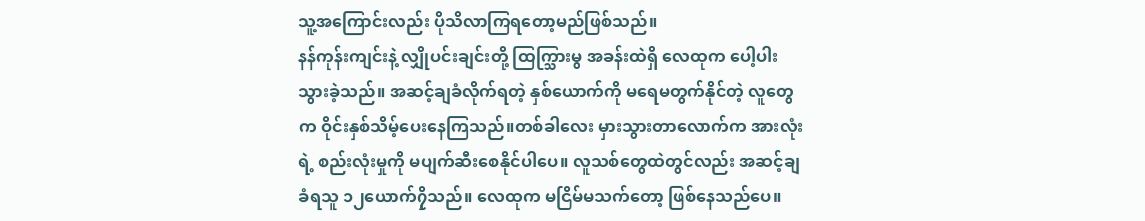သူ့အကြောင်းလည်း ပိုသိလာကြရတော့မည်ဖြစ်သည်။
နန်ကုန်းကျင်းနဲ့ လျှိုပင်းချင်းတို့ ထြက္သြားမွ အခန်းထဲရှိ လေထုက ပေါ့ပါးသွားခဲ့သည်။ အဆင့်ချခံလိုက်ရတဲ့ နှစ်ယောက်ကို မရေမတွက်နိုင်တဲ့ လူတွေက ဝိုင်းနှစ်သိမ့်ပေးနေကြသည်။တစ်ခါလေး မှားသွားတာလောက်က အားလုံးရဲ့ စည်းလုံးမှုကို မပျက်ဆီးစေနိုင်ပါပေ။ လူသစ်တွေထဲတွင်လည်း အဆင့်ချ ခံရသူ ၁၂ယောက်၇ှိသည်။ လေထုက မငြိမ်မသက်တော့ ဖြစ်နေသည်ပေ။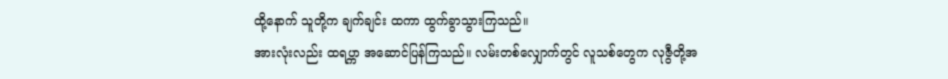ထို့နောက် သူတို့က ချက်ချင်း ထကာ ထွက်ခွာသွားကြသည်။
အားလုံးလည်း ထရပ္ကာ အဆောင်ပြန်ကြသည်။ လမ်းတစ်လျှောက်တွင် လူသစ်တွေက လုဇွီတို့အ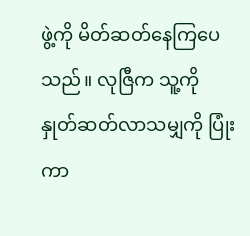ဖွဲ့ကို မိတ်ဆတ်နေကြပေသည်။ လုဇြီက သူ့ကို နှုတ်ဆတ်လာသမျှကို ပြုံးကာ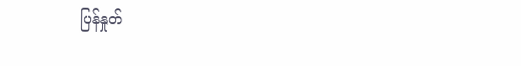ပြန်နှုတ်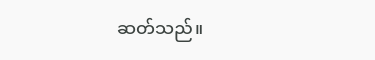ဆတ်သည်။